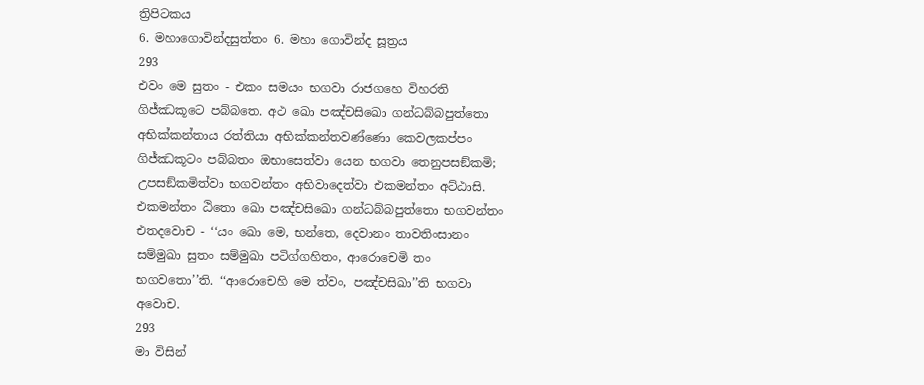ත්‍රිපිටකය
6. මහාගොවින්දසුත්තං 6. මහා ගොවින්ද සූත්‍රය
293
එවං මෙ සුතං - එකං සමයං භගවා රාජගහෙ විහරති ගිජ්ඣකූටෙ පබ්බතෙ. අථ ඛො පඤ්චසිඛො ගන්ධබ්බපුත්තො අභික්කන්තාය රත්තියා අභික්කන්තවණ්ණො කෙවලකප්පං ගිජ්ඣකූටං පබ්බතං ඔභාසෙත්වා යෙන භගවා තෙනුපසඞ්කමි; උපසඞ්කමිත්වා භගවන්තං අභිවාදෙත්වා එකමන්තං අට්ඨාසි. එකමන්තං ඨිතො ඛො පඤ්චසිඛො ගන්ධබ්බපුත්තො භගවන්තං එතදවොච - ‘‘යං ඛො මෙ, භන්තෙ, දෙවානං තාවතිංසානං සම්මුඛා සුතං සම්මුඛා පටිග්ගහිතං, ආරොචෙමි තං භගවතො’’ති. ‘‘ආරොචෙහි මෙ ත්වං, පඤ්චසිඛා’’ති භගවා අවොච.
293
මා විසින්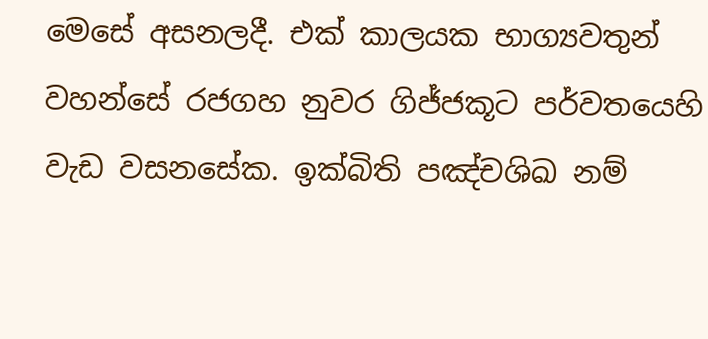මෙසේ අසනලදී. එක් කාලයක භාග්‍යවතුන් වහන්සේ රජගහ නුවර ගිජ්ජකූට පර්වතයෙහි වැඩ වසනසේක. ඉක්බිති පඤ්චශිඛ නම්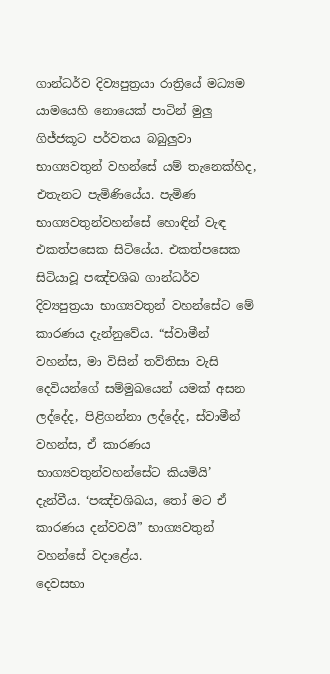ගාන්ධර්ව දිව්‍යපුත්‍රයා රාත්‍රියේ මධ්‍යම යාමයෙහි නොයෙක් පාටින් මුලු ගිජ්ජකූට පර්වතය බබුලුවා භාග්‍යවතුන් වහන්සේ යම් තැනෙක්හිද, එතැනට පැමිණියේය. පැමිණ භාග්‍යවතුන්වහන්සේ හොඳින් වැඳ එකත්පසෙක සිටියේය. එකත්පසෙක සිටියාවූ පඤ්චශිඛ ගාන්ධර්ව දිව්‍යපුත්‍රයා භාග්‍යවතුන් වහන්සේට මේ කාරණය දැන්නුවේය. “ස්වාමීන් වහන්ස, මා විසින් තව්තිසා වැසි දෙවියන්ගේ සම්මුඛයෙන් යමක් අසන ලද්දේද, පිළිගන්නා ලද්දේද, ස්වාමීන් වහන්ස, ඒ කාරණය භාග්‍යවතුන්වහන්සේට කියමියි’ දැන්වීය. ‘පඤ්චශිඛය, තෝ මට ඒ කාරණය දන්වවයි” භාග්‍යවතුන් වහන්සේ වදාළේය.
දෙවසභා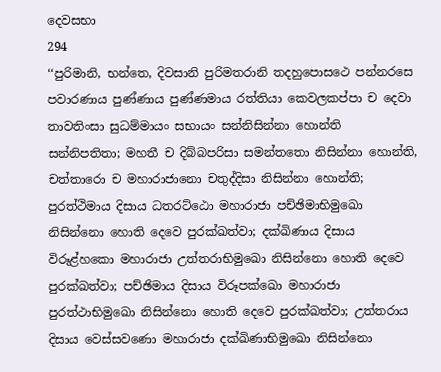දෙවසභා
294
‘‘පුරිමානි, භන්තෙ, දිවසානි පුරිමතරානි තදහුපොසථෙ පන්නරසෙ පවාරණාය පුණ්ණාය පුණ්ණමාය රත්තියා කෙවලකප්පා ච දෙවා තාවතිංසා සුධම්මායං සභායං සන්නිසින්නා හොන්ති සන්නිපතිතා; මහතී ච දිබ්බපරිසා සමන්තතො නිසින්නා හොන්ති, චත්තාරො ච මහාරාජානො චතුද්දිසා නිසින්නා හොන්ති; පුරත්ථිමාය දිසාය ධතරට්ඨො මහාරාජා පච්ඡිමාභිමුඛො නිසින්නො හොති දෙවෙ පුරක්ඛත්වා; දක්ඛිණාය දිසාය විරූළ්හකො මහාරාජා උත්තරාභිමුඛො නිසින්නො හොති දෙවෙ පුරක්ඛත්වා; පච්ඡිමාය දිසාය විරූපක්ඛො මහාරාජා පුරත්ථාභිමුඛො නිසින්නො හොති දෙවෙ පුරක්ඛත්වා; උත්තරාය දිසාය වෙස්සවණො මහාරාජා දක්ඛිණාභිමුඛො නිසින්නො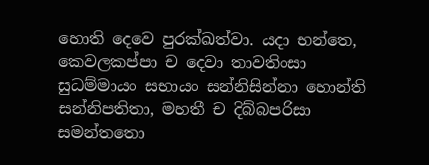හොති දෙවෙ පුරක්ඛත්වා. යදා භන්තෙ, කෙවලකප්පා ච දෙවා තාවතිංසා සුධම්මායං සභායං සන්නිසින්නා හොන්ති සන්නිපතිතා, මහතී ච දිබ්බපරිසා සමන්තතො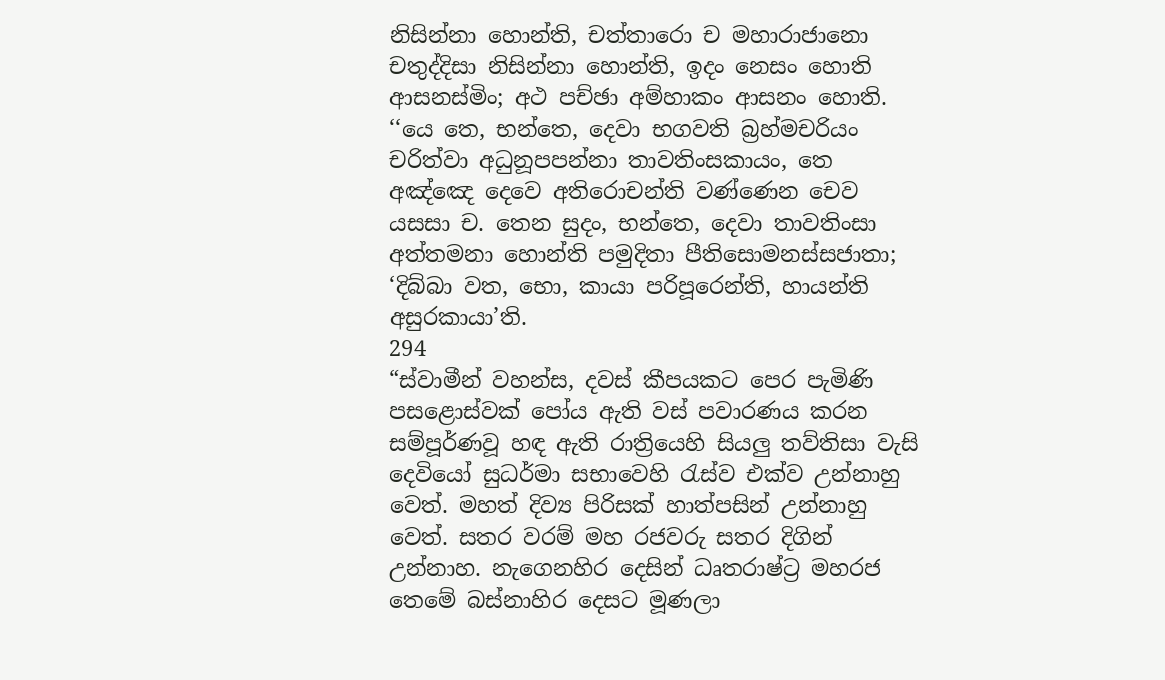නිසින්නා හොන්ති, චත්තාරො ච මහාරාජානො චතුද්දිසා නිසින්නා හොන්ති, ඉදං නෙසං හොති ආසනස්මිං; අථ පච්ඡා අම්හාකං ආසනං හොති.
‘‘යෙ තෙ, භන්තෙ, දෙවා භගවති බ්‍රහ්මචරියං චරිත්වා අධුනූපපන්නා තාවතිංසකායං, තෙ අඤ්ඤෙ දෙවෙ අතිරොචන්ති වණ්ණෙන චෙව යසසා ච. තෙන සුදං, භන්තෙ, දෙවා තාවතිංසා අත්තමනා හොන්ති පමුදිතා පීතිසොමනස්සජාතා; ‘දිබ්බා වත, භො, කායා පරිපූරෙන්ති, හායන්ති අසුරකායා’ති.
294
“ස්වාමීන් වහන්ස, දවස් කීපයකට පෙර පැමිණි පසළොස්වක් පෝය ඇති වස් පවාරණය කරන සම්පූර්ණවූ හඳ ඇති රාත්‍රියෙහි සියලු තව්තිසා වැසි දෙවියෝ සුධර්මා සභාවෙහි රැස්ව එක්ව උන්නාහු වෙත්. මහත් දිව්‍ය පිරිසක් හාත්පසින් උන්නාහු වෙත්. සතර වරම් මහ රජවරු සතර දිගින් උන්නාහ. නැගෙනහිර දෙසින් ධෘතරාෂ්ට්‍ර මහරජ තෙමේ බස්නාහිර දෙසට මූණලා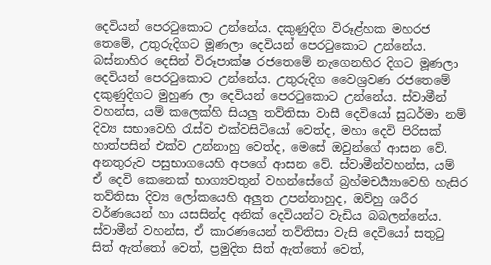දෙවියන් පෙරටුකොට උන්නේය. දකුණුදිග විරූළ්හක මහරජ තෙමේ, උතුරුදිගට මූණලා දෙවියන් පෙරටුකොට උන්නේය. බස්නාහිර දෙසින් විරූපාක්ෂ රජතෙමේ නැගෙනහිර දිගට මූණලා දෙවියන් පෙරටුකොට උන්නේය. උතුරුදිග වෛශ්‍රවණ රජතෙමේ දකුණුදිගට මුහුණ ලා දෙවියන් පෙරටුකොට උන්නේය. ස්වාමීන් වහන්ස, යම් කලෙක්හි සියලු තව්තිසා වාසී දෙවියෝ සුධර්මා නම් දිව්‍ය සභාවෙහි රැස්ව එක්වසිටියෝ වෙත්ද, මහා දෙවි පිරිසක් හාත්පසින් එක්ව උන්නාහු වෙත්ද, මෙසේ ඔවුන්ගේ ආසන වේ. අනතුරුව පසුභාගයෙහි අපගේ ආසන වේ. ස්වාමීන්වහන්ස, යම් ඒ දෙවි කෙනෙක් භාග්‍යවතුන් වහන්සේගේ බ්‍රහ්මචර්‍ය්‍යාවෙහි හැසිර තව්තිසා දිව්‍ය ලෝකයෙහි අලුත උපන්නාහුද, ඔව්හු ශරීර වර්ණයෙන් හා යසසින්ද අනික් දෙවියන්ට වැඩිය බබලන්නේය. ස්වාමීන් වහන්ස, ඒ කාරණයෙන් තව්තිසා වැසි දෙවියෝ සතුටු සිත් ඇත්තෝ වෙත්, ප්‍රමුදිත සිත් ඇත්තෝ වෙත්,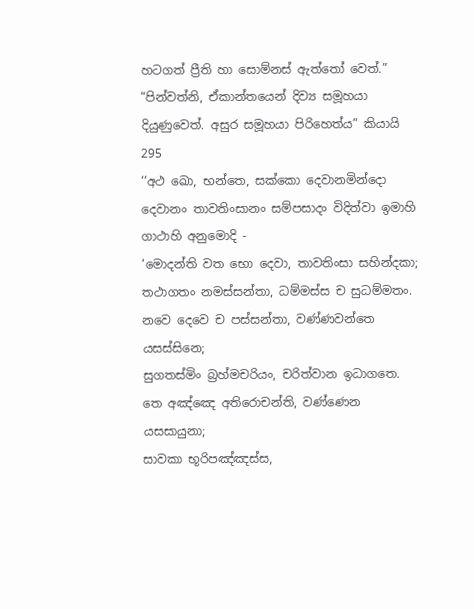හටගත් ප්‍රීති හා සොම්නස් ඇත්තෝ වෙත්.”
“පින්වත්නි, ඒකාන්තයෙන් දිව්‍ය සමූහයා දියුණුවෙත්. අසුර සමූහයා පිරිහෙත්ය” කියායි
295
‘‘අථ ඛො, භන්තෙ, සක්කො දෙවානමින්දො දෙවානං තාවතිංසානං සම්පසාදං විදිත්වා ඉමාහි ගාථාහි අනුමොදි -
‘මොදන්ති වත භො දෙවා, තාවතිංසා සහින්දකා;
තථාගතං නමස්සන්තා, ධම්මස්ස ච සුධම්මතං.
නවෙ දෙවෙ ච පස්සන්තා, වණ්ණවන්තෙ යසස්සිනෙ;
සුගතස්මිං බ්‍රහ්මචරියං, චරිත්වාන ඉධාගතෙ.
තෙ අඤ්ඤෙ අතිරොචන්ති, වණ්ණෙන යසසායුනා;
සාවකා භූරිපඤ්ඤස්ස,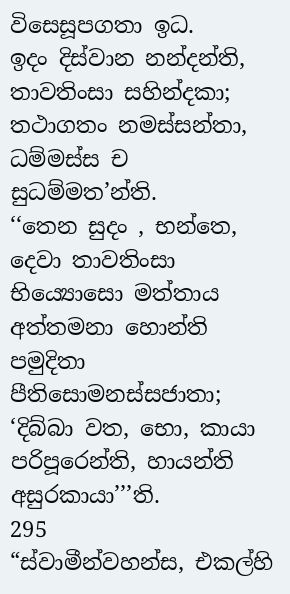විසෙසූපගතා ඉධ.
ඉදං දිස්වාන නන්දන්ති, තාවතිංසා සහින්දකා;
තථාගතං නමස්සන්තා, ධම්මස්ස ච සුධම්මත’න්ති.
‘‘තෙන සුදං , භන්තෙ, දෙවා තාවතිංසා භිය්‍යොසො මත්තාය අත්තමනා හොන්ති පමුදිතා පීතිසොමනස්සජාතා; ‘දිබ්බා වත, භො, කායා පරිපූරෙන්ති, හායන්ති අසුරකායා’’’ති.
295
“ස්වාමීන්වහන්ස, එකල්හි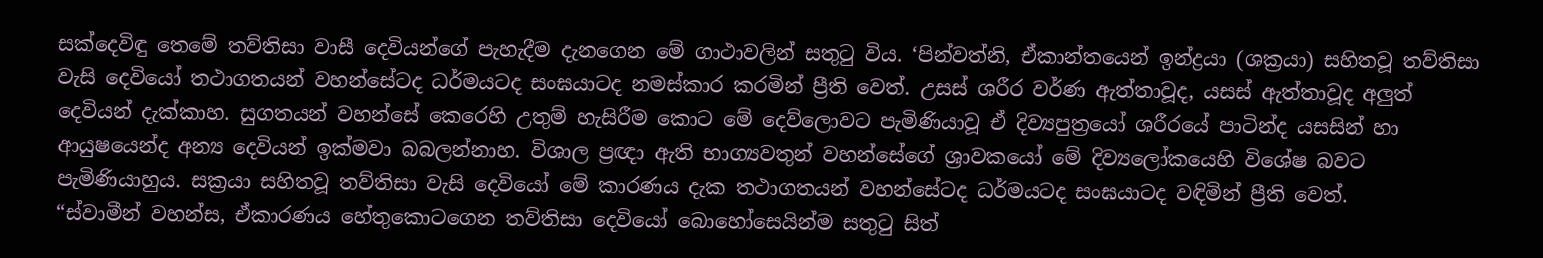සක්දෙවිඳු තෙමේ තව්තිසා වාසී දෙවියන්ගේ පැහැදීම දැනගෙන මේ ගාථාවලින් සතුටු විය. ‘පින්වත්නි, ඒකාන්තයෙන් ඉන්ද්‍රයා (ශක්‍රයා) සහිතවූ තව්තිසා වැසි දෙවියෝ තථාගතයන් වහන්සේටද ධර්මයටද සංඝයාටද නමස්කාර කරමින් ප්‍රීති වෙත්. උසස් ශරීර වර්ණ ඇත්තාවූද, යසස් ඇත්තාවූද අලුත් දෙවියන් දැක්කාහ. සුගතයන් වහන්සේ කෙරෙහි උතුම් හැසිරීම කොට මේ දෙව්ලොවට පැමිණියාවූ ඒ දිව්‍යපුත්‍රයෝ ශරීරයේ පාටින්ද යසසින් හා ආයුෂයෙන්ද අන්‍ය දෙවියන් ඉක්මවා බබලන්නාහ. විශාල ප්‍රඥා ඇති භාග්‍යවතුන් වහන්සේගේ ශ්‍රාවකයෝ මේ දිව්‍යලෝකයෙහි විශේෂ බවට පැමිණියාහුය. සක්‍රයා සහිතවූ තව්තිසා වැසි දෙවියෝ මේ කාරණය දැක තථාගතයන් වහන්සේටද ධර්මයටද සංඝයාටද වඳිමින් ප්‍රීති වෙත්.
“ස්වාමීන් වහන්ස, ඒකාරණය හේතුකොටගෙන තව්තිසා දෙවියෝ බොහෝසෙයින්ම සතුටු සිත්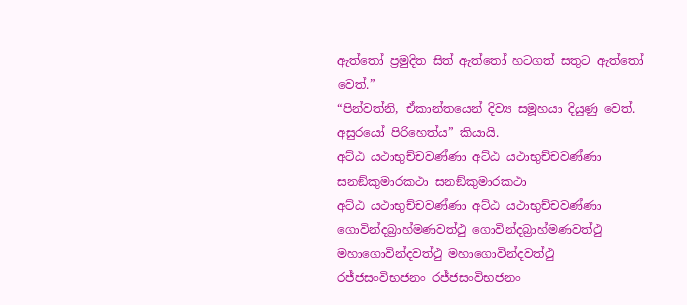ඇත්තෝ ප්‍රමුදිත සිත් ඇත්තෝ හටගත් සතුට ඇත්තෝ වෙත්.”
“පින්වත්නි, ඒකාන්තයෙන් දිව්‍ය සමූහයා දියුණු වෙත්. අසුරයෝ පිරිහෙත්ය” කියායි.
අට්ඨ යථාභුච්චවණ්ණා අට්ඨ යථාභුච්චවණ්ණා
සනඞ්කුමාරකථා සනඞ්කුමාරකථා
අට්ඨ යථාභුච්චවණ්ණා අට්ඨ යථාභුච්චවණ්ණා
ගොවින්දබ්‍රාහ්මණවත්ථු ගොවින්දබ්‍රාහ්මණවත්ථු
මහාගොවින්දවත්ථු මහාගොවින්දවත්ථු
රජ්ජසංවිභජනං රජ්ජසංවිභජනං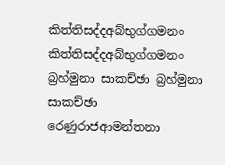කිත්තිසද්දඅබ්භුග්ගමනං කිත්තිසද්දඅබ්භුග්ගමනං
බ්‍රහ්මුනා සාකච්ඡා බ්‍රහ්මුනා සාකච්ඡා
රෙණුරාජආමන්තනා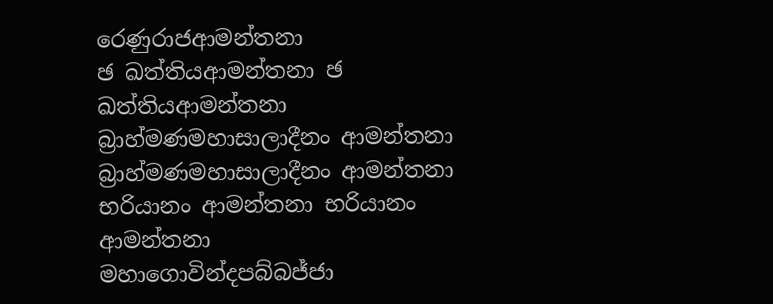රෙණුරාජආමන්තනා
ඡ ඛත්තියආමන්තනා ඡ ඛත්තියආමන්තනා
බ්‍රාහ්මණමහාසාලාදීනං ආමන්තනා බ්‍රාහ්මණමහාසාලාදීනං ආමන්තනා
භරියානං ආමන්තනා භරියානං ආමන්තනා
මහාගොවින්දපබ්බජ්ජා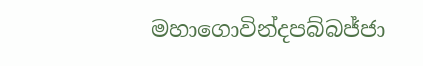මහාගොවින්දපබ්බජ්ජා